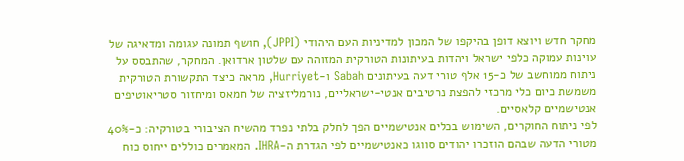מחקר חדש ויוצא דופן בהיקפו של המכון למדיניות העם היהודי (JPPI), חושף תמונה עגומה ומדאיגה של עוינות עמוקה כלפי ישראל ויהדות בעיתונות הטורקית המזוהה עם שלטון ארדואן. המחקר, שהתבסס על ניתוח ממוחשב של כ-15 אלף טורי דעה בעיתונים Sabah ו-Hurriyet, מראה כיצד התקשורת הטורקית משמשת כיום כלי מרכזי להפצת נרטיבים אנטי-ישראליים, נורמליזציה של חמאס ומיחזור סטריאוטיפים אנטישמיים קלאסיים.
לפי ניתוח החוקרים, השימוש בכלים אנטישמיים הפך לחלק בלתי נפרד מהשיח הציבורי בטורקיה: כ-40% מטורי הדעה שבהם הוזכרו יהודים סווגו כאנטישמיים לפי הגדרת ה-IHRA. המאמרים כוללים ייחוס כוח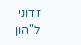זדוני ל"הון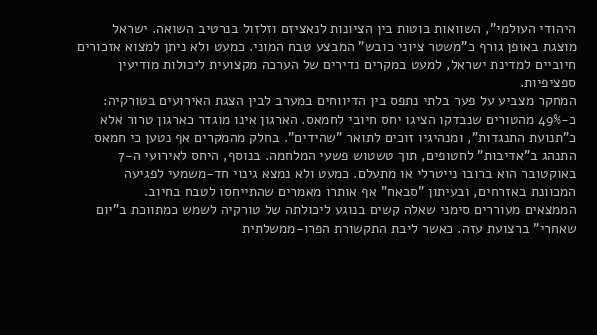היהודי העולמי", השוואות בוטות בין הציונות לנאציזם וזלזול בנרטיב השואה. ישראל מוצגת באופן גורף כ"משטר ציוני כובש" המבצע טבח המוני. כמעט ולא ניתן למצוא אזכורים חיוביים למדינת ישראל, למעט במקרים נדירים של הערכה מקצועית ליכולות מודיעין ספציפיות.
המחקר מצביע על פער בלתי נתפס בין הדיווחים במערב לבין הצגת האירועים בטורקיה: כ-49% מהטורים שנבדקו הציגו יחס חיובי לחמאס. הארגון אינו מוגדר כארגון טרור אלא כ"תנועת התנגדות", ומנהיגיו זוכים לתואר "שהידים". בחלק מהמקרים אף נטען כי חמאס התנהג ב"אדיבות" לחטופים, תוך טשטוש פשעי המלחמה. בנוסף, היחס לאירועי ה-7 באוקטובר הוא ברובו נייטרלי או מתעלם. כמעט ולא נמצא גינוי חד-משמעי לפגיעה המכוונת באזרחים, ובעיתון "סבאח" אף אותרו מאמרים שהתייחסו לטבח בחיוב.
הממצאים מעוררים סימני שאלה קשים בנוגע ליכולתה של טורקיה לשמש כמתווכת ב"יום שאחרי" ברצועת עזה. כאשר ליבת התקשורת הפרו-ממשלתית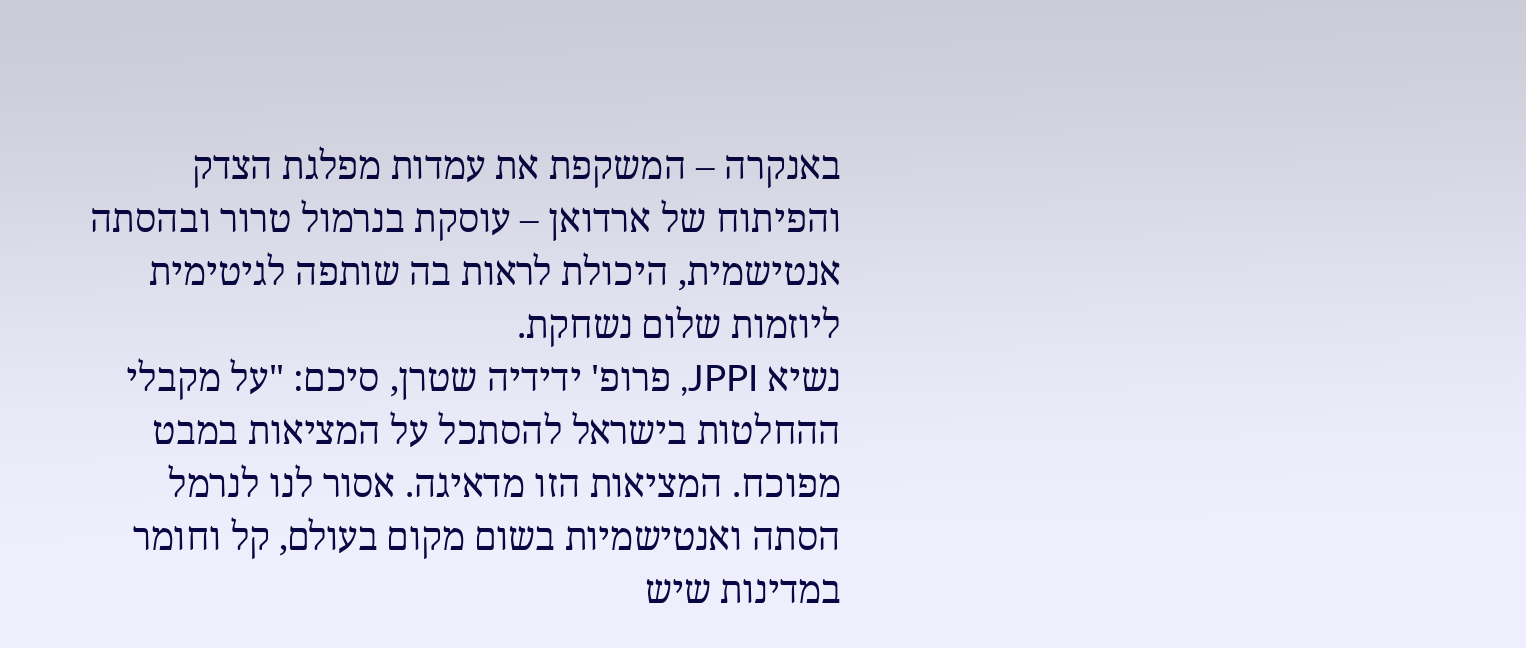באנקרה – המשקפת את עמדות מפלגת הצדק והפיתוח של ארדואן – עוסקת בנרמול טרור ובהסתה אנטישמית, היכולת לראות בה שותפה לגיטימית ליוזמות שלום נשחקת.
נשיא JPPI, פרופ' ידידיה שטרן, סיכם: "על מקבלי ההחלטות בישראל להסתכל על המציאות במבט מפוכח. המציאות הזו מדאיגה. אסור לנו לנרמל הסתה ואנטישמיות בשום מקום בעולם, קל וחומר במדינות שיש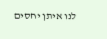לנו איתן יחסים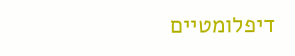דיפלומטיים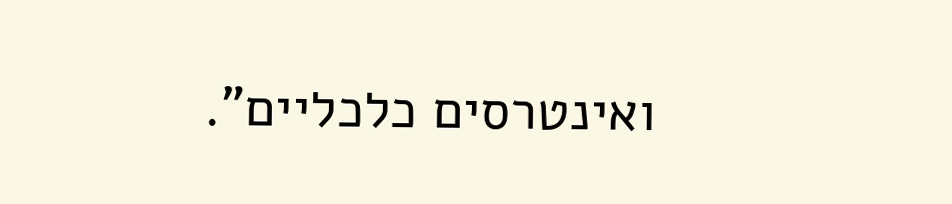ואינטרסים כלכליים".